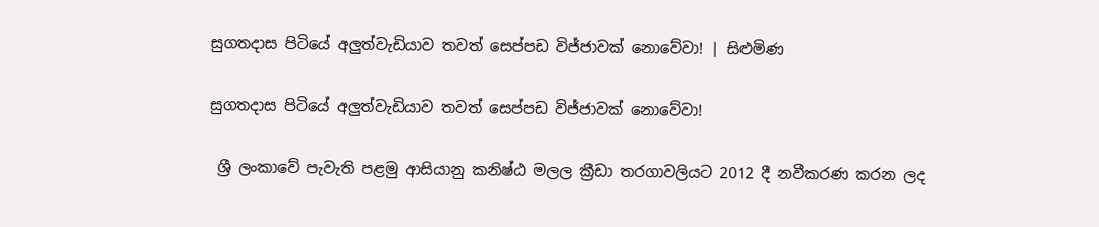සුගතදාස පිටියේ අලුත්වැඩියාව තවත් සෙප්පඩ විජ්ජාවක් නොවේවා! | සිළුමිණ

සුගතදාස පිටියේ අලුත්වැඩියාව තවත් සෙප්පඩ විජ්ජාවක් නොවේවා!

 ශ්‍රී ලංකාවේ පැවැති පළමු ආසියානු කනිෂ්ඨ මලල ක්‍රීඩා තරගාවලියට 2012 දී නවීකරණ කරන ලද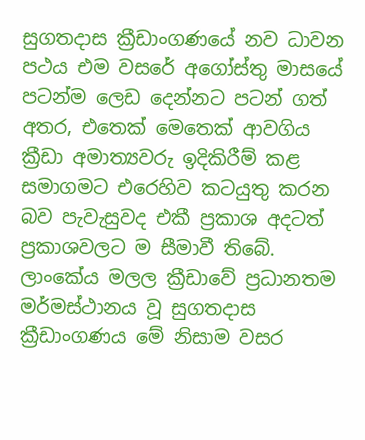සුගතදාස ක්‍රීඩාංගණයේ නව ධාවන පථය එම වසරේ අගෝස්තු මාසයේ පටන්ම ලෙඩ දෙන්නට පටන් ගත් අතර, එතෙක් මෙතෙක් ආවගිය ක්‍රීඩා අමාත්‍යවරු ඉදිකිරීම් කළ සමාගමට එරෙහිව කටයුතු කරන බව පැවැසුවද එකී ප්‍රකාශ අදටත් ප්‍රකාශවලට ම සීමාවී තිබේ. ලාංකේය මලල ක්‍රීඩාවේ ප්‍රධානතම මර්මස්ථානය වූ සුගතදාස ක්‍රීඩාංගණය මේ නිසාම වසර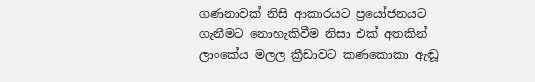ගණනාවක් නිසි ආකාරයට ප්‍රයෝජනයට ගැනීමට නොහැකිවීම නිසා එක් අතකින් ලාංකේය මලල ක්‍රීඩාවට කණකොකා ඇඬූ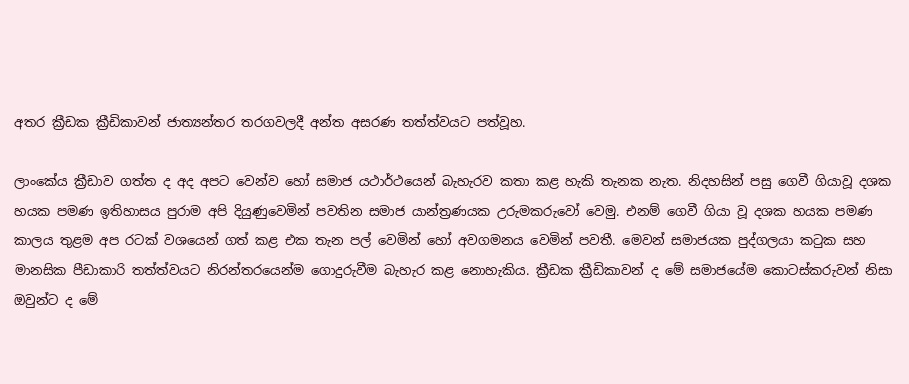අතර ක්‍රීඩක ක්‍රීඩිකාවන් ජාත්‍යන්තර තරගවලදී අන්ත අසරණ තත්ත්වයට පත්වූහ.

ලාංකේය ක්‍රීඩාව ගත්ත ද අද අපට වෙන්ව හෝ සමාජ යථාර්ථයෙන් බැහැරව කතා කළ හැකි තැනක නැත. නිදහසින් පසු ගෙවී ගියාවූ දශක හයක පමණ ඉතිහාසය පුරාම අපි දියුණුවෙමින් පවතින සමාජ යාන්ත්‍රණයක උරුමකරුවෝ වෙමු. එනම් ගෙවී ගියා වූ දශක හයක පමණ කාලය තුළම අප රටක් වශයෙන් ගත් කළ එක තැන පල් වෙමින් හෝ අවගමනය වෙමින් පවතී. මෙවන් සමාජයක පුද්ගලයා කටුක සහ මානසික පීඩාකාරි තත්ත්වයට නිරන්තරයෙන්ම ගොදුරුවීම බැහැර කළ නොහැකිය. ක්‍රීඩක ක්‍රීඩිකාවන් ද මේ සමාජයේම කොටස්කරුවන් නිසා ඔවුන්ට ද මේ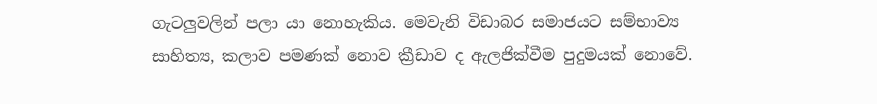ගැටලුවලින් පලා යා නොහැකිය. මෙවැනි විඩාබර සමාජයට සම්භාව්‍ය සාහිත්‍ය, කලාව පමණක් නොව ක්‍රීඩාව ද ඇලජික්වීම පුදුමයක් නොවේ.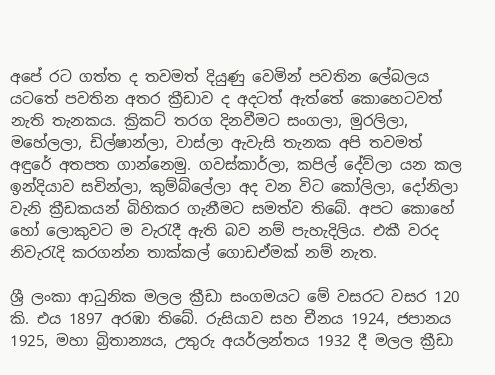අපේ රට ගත්ත ද තවමත් දියුණු වෙමින් පවතින ලේබලය යටතේ පවතින අතර ක්‍රීඩාව ද අදටත් ඇත්තේ කොහෙටවත් නැති තැනකය. ක්‍රිකට් තරග දිනවීමට සංගලා, මුරලිලා, මහේලලා, ඩිල්ෂාන්ලා, වාස්ලා ඇවැසි තැනක අපි තවමත් අඳුරේ අතපත ගාන්නෙමු. ගවස්කාර්ලා, කපිල් දේව්ලා යන කල ඉන්දියාව සචින්ලා, කුම්බ්ලේලා අද වන විට කෝලිලා, දෝනිලා වැනි ක්‍රීඩකයන් බිහිකර ගැනීමට සමත්ව තිබේ. අපට කොහේ හෝ ලොකුවට ම වැරැදී ඇති බව නම් පැහැදිලිය. එකී වරද නිවැරැදි කරගන්න තාක්කල් ගොඩඒමක් නම් නැත.

ශ්‍රී ලංකා ආධුනික මලල ක්‍රීඩා සංගමයට මේ වසරට වසර 120 කි. එය 1897 අරඹා තිබේ. රුසියාව සහ චීනය 1924, ජපානය 1925, මහා බ්‍රිතාන්‍යය, උතුරු අයර්ලන්තය 1932 දී මලල ක්‍රීඩා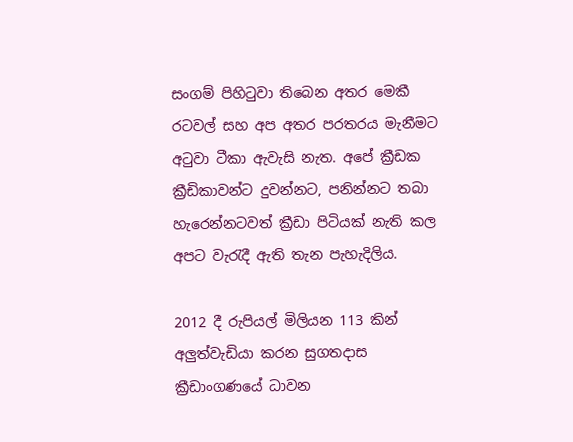සංගම් පිහිටුවා තිබෙන අතර මෙකී රටවල් සහ අප අතර පරතරය මැනීමට අටුවා ටීකා ඇවැසි නැත. අපේ ක්‍රීඩක ක්‍රීඩිකාවන්ට දුවන්නට, පනින්නට තබා හැරෙන්නටවත් ක්‍රීඩා පිටියක් නැති කල අපට වැරැදී ඇති තැන පැහැදිලිය.

2012 දී රුපියල් මිලියන 113 කින් අලුත්වැඩියා කරන සුගතදාස ක්‍රීඩාංගණයේ ධාවන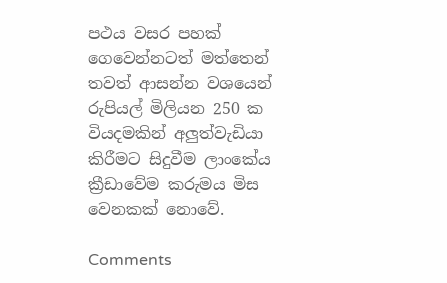පථය වසර පහක් ගෙවෙන්නටත් මත්තෙන් තවත් ආසන්න වශයෙන් රුපියල් මිලියන 250 ක වියදමකින් අලුත්වැඩියා කිරීමට සිදුවීම ලාංකේය ක්‍රීඩාවේම කරුමය මිස වෙනකක් නොවේ.

Comments